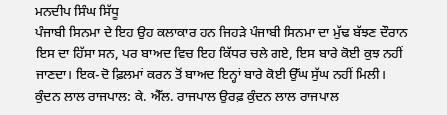ਮਨਦੀਪ ਸਿੰਘ ਸਿੱਧੂ
ਪੰਜਾਬੀ ਸਿਨਮਾ ਦੇ ਇਹ ਉਹ ਕਲਾਕਾਰ ਹਨ ਜਿਹੜੇ ਪੰਜਾਬੀ ਸਿਨਮਾ ਦਾ ਮੁੱਢ ਬੱਝਣ ਦੌਰਾਨ ਇਸ ਦਾ ਹਿੱਸਾ ਸਨ, ਪਰ ਬਾਅਦ ਵਿਚ ਇਹ ਕਿੱਧਰ ਚਲੇ ਗਏ, ਇਸ ਬਾਰੇ ਕੋਈ ਕੁਝ ਨਹੀਂ ਜਾਣਦਾ। ਇਕ-ਦੋ ਫ਼ਿਲਮਾਂ ਕਰਨ ਤੋਂ ਬਾਅਦ ਇਨ੍ਹਾਂ ਬਾਰੇ ਕੋਈ ਉੱਘ ਸੁੱਘ ਨਹੀਂ ਮਿਲੀ।
ਕੁੰਦਨ ਲਾਲ ਰਾਜਪਾਲ: ਕੇ. ਐੱਲ. ਰਾਜਪਾਲ ਉਰਫ਼ ਕੁੰਦਨ ਲਾਲ ਰਾਜਪਾਲ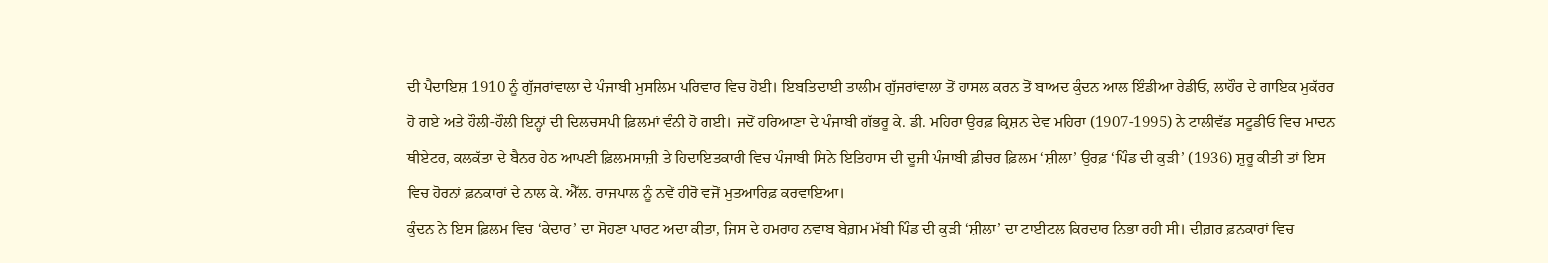ਦੀ ਪੈਦਾਇਸ਼ 1910 ਨੂੰ ਗੁੱਜਰਾਂਵਾਲਾ ਦੇ ਪੰਜਾਬੀ ਮੁਸਲਿਮ ਪਰਿਵਾਰ ਵਿਚ ਹੋਈ। ਇਬਤਿਦਾਈ ਤਾਲੀਮ ਗੁੱਜਰਾਂਵਾਲਾ ਤੋਂ ਹਾਸਲ ਕਰਨ ਤੋਂ ਬਾਅਦ ਕੁੰਦਨ ਆਲ ਇੰਡੀਆ ਰੇਡੀਓ, ਲਾਹੌਰ ਦੇ ਗਾਇਕ ਮੁਕੱਰਰ ਹੋ ਗਏ ਅਤੇ ਹੌਲੀ-ਹੌਲੀ ਇਨ੍ਹਾਂ ਦੀ ਦਿਲਚਸਪੀ ਫ਼ਿਲਮਾਂ ਵੰਨੀ ਹੋ ਗਈ। ਜਦੋਂ ਹਰਿਆਣਾ ਦੇ ਪੰਜਾਬੀ ਗੱਭਰੂ ਕੇ. ਡੀ. ਮਹਿਰਾ ਉਰਫ਼ ਕ੍ਰਿਸ਼ਨ ਦੇਵ ਮਹਿਰਾ (1907-1995) ਨੇ ਟਾਲੀਵੱਡ ਸਟੂਡੀਓ ਵਿਚ ਮਾਦਨ ਥੀਏਟਰ, ਕਲਕੱਤਾ ਦੇ ਬੈਨਰ ਹੇਠ ਆਪਣੀ ਫ਼ਿਲਮਸਾਜ਼ੀ ਤੇ ਹਿਦਾਇਤਕਾਰੀ ਵਿਚ ਪੰਜਾਬੀ ਸਿਨੇ ਇਤਿਹਾਸ ਦੀ ਦੂਜੀ ਪੰਜਾਬੀ ਫ਼ੀਚਰ ਫ਼ਿਲਮ ‘ਸ਼ੀਲਾ’ ਉਰਫ਼ ‘ਪਿੰਡ ਦੀ ਕੁੜੀ’ (1936) ਸ਼ੁਰੂ ਕੀਤੀ ਤਾਂ ਇਸ ਵਿਚ ਹੋਰਨਾਂ ਫ਼ਨਕਾਰਾਂ ਦੇ ਨਾਲ ਕੇ. ਐੱਲ. ਰਾਜਪਾਲ ਨੂੰ ਨਵੇਂ ਹੀਰੋ ਵਜੋਂ ਮੁਤਆਰਿਫ਼ ਕਰਵਾਇਆ।
ਕੁੰਦਨ ਨੇ ਇਸ ਫ਼ਿਲਮ ਵਿਚ ‘ਕੇਦਾਰ’ ਦਾ ਸੋਹਣਾ ਪਾਰਟ ਅਦਾ ਕੀਤਾ, ਜਿਸ ਦੇ ਹਮਰਾਹ ਨਵਾਬ ਬੇਗ਼ਮ ਮੱਬੀ ਪਿੰਡ ਦੀ ਕੁੜੀ ‘ਸ਼ੀਲਾ’ ਦਾ ਟਾਈਟਲ ਕਿਰਦਾਰ ਨਿਭਾ ਰਹੀ ਸੀ। ਦੀਗ਼ਰ ਫ਼ਨਕਾਰਾਂ ਵਿਚ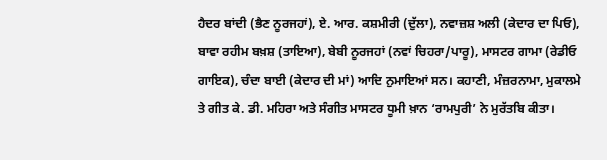ਹੈਦਰ ਬਾਂਦੀ (ਭੈਣ ਨੂਰਜਹਾਂ), ਏ. ਆਰ. ਕਸ਼ਮੀਰੀ (ਦੁੱਲਾ), ਨਵਾਜ਼ਸ਼ ਅਲੀ (ਕੇਦਾਰ ਦਾ ਪਿਓ), ਬਾਵਾ ਰਹੀਮ ਬਖ਼ਸ਼ (ਤਾਇਆ), ਬੇਬੀ ਨੂਰਜਹਾਂ (ਨਵਾਂ ਚਿਹਰਾ/ਪਾਰੂ), ਮਾਸਟਰ ਗਾਮਾ (ਰੇਡੀਓ ਗਾਇਕ), ਚੰਦਾ ਬਾਈ (ਕੇਦਾਰ ਦੀ ਮਾਂ) ਆਦਿ ਨੁਮਾਇਆਂ ਸਨ। ਕਹਾਣੀ, ਮੰਜ਼ਰਨਾਮਾ, ਮੁਕਾਲਮੇ ਤੇ ਗੀਤ ਕੇ. ਡੀ. ਮਹਿਰਾ ਅਤੇ ਸੰਗੀਤ ਮਾਸਟਰ ਧੂਮੀ ਖ਼ਾਨ ‘ਰਾਮਪੁਰੀ’ ਨੇ ਮੁਰੱਤਬਿ ਕੀਤਾ।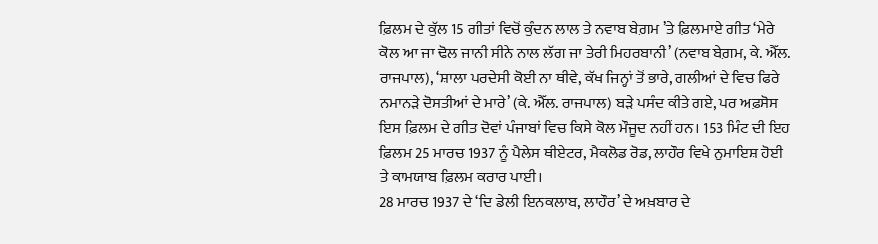ਫ਼ਿਲਮ ਦੇ ਕੁੱਲ 15 ਗੀਤਾਂ ਵਿਚੋਂ ਕੁੰਦਨ ਲਾਲ ਤੇ ਨਵਾਬ ਬੇਗ਼ਮ ’ਤੇ ਫ਼ਿਲਮਾਏ ਗੀਤ ‘ਮੇਰੇ ਕੋਲ ਆ ਜਾ ਢੋਲ ਜਾਨੀ ਸੀਨੇ ਨਾਲ ਲੱਗ ਜਾ ਤੇਰੀ ਮਿਹਰਬਾਨੀ’ (ਨਵਾਬ ਬੇਗ਼ਮ, ਕੇ. ਐੱਲ. ਰਾਜਪਾਲ), ‘ਸ਼ਾਲਾ ਪਰਦੇਸੀ ਕੋਈ ਨਾ ਥੀਵੇ, ਕੱਖ ਜਿਨ੍ਹਾਂ ਤੋਂ ਭਾਰੇ, ਗਲੀਆਂ ਦੇ ਵਿਚ ਫਿਰੇ ਨਮਾਨੜੇ ਦੋਸਤੀਆਂ ਦੇ ਮਾਰੇ’ (ਕੇ. ਐੱਲ. ਰਾਜਪਾਲ) ਬੜੇ ਪਸੰਦ ਕੀਤੇ ਗਏ, ਪਰ ਅਫ਼ਸੋਸ ਇਸ ਫ਼ਿਲਮ ਦੇ ਗੀਤ ਦੋਵਾਂ ਪੰਜਾਬਾਂ ਵਿਚ ਕਿਸੇ ਕੋਲ ਮੌਜੂਦ ਨਹੀਂ ਹਨ। 153 ਮਿੰਟ ਦੀ ਇਹ ਫ਼ਿਲਮ 25 ਮਾਰਚ 1937 ਨੂੰ ਪੈਲੇਸ ਥੀਏਟਰ, ਮੈਕਲੋਡ ਰੋਡ, ਲਾਹੌਰ ਵਿਖੇ ਨੁਮਾਇਸ਼ ਹੋਈ ਤੇ ਕਾਮਯਾਬ ਫ਼ਿਲਮ ਕਰਾਰ ਪਾਈ।
28 ਮਾਰਚ 1937 ਦੇ ‘ਦਿ ਡੇਲੀ ਇਨਕਲਾਬ, ਲਾਹੌਰ’ ਦੇ ਅਖ਼ਬਾਰ ਦੇ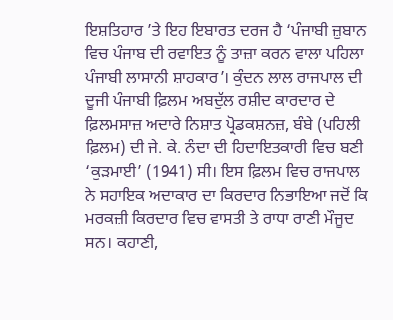ਇਸ਼ਤਿਹਾਰ ’ਤੇ ਇਹ ਇਬਾਰਤ ਦਰਜ ਹੈ ‘ਪੰਜਾਬੀ ਜ਼ੁਬਾਨ ਵਿਚ ਪੰਜਾਬ ਦੀ ਰਵਾਇਤ ਨੂੰ ਤਾਜ਼ਾ ਕਰਨ ਵਾਲਾ ਪਹਿਲਾ ਪੰਜਾਬੀ ਲਾਸਾਨੀ ਸ਼ਾਹਕਾਰ’। ਕੁੰਦਨ ਲਾਲ ਰਾਜਪਾਲ ਦੀ ਦੂਜੀ ਪੰਜਾਬੀ ਫ਼ਿਲਮ ਅਬਦੁੱਲ ਰਸ਼ੀਦ ਕਾਰਦਾਰ ਦੇ ਫ਼ਿਲਮਸਾਜ਼ ਅਦਾਰੇ ਨਿਸ਼ਾਤ ਪ੍ਰੋਡਕਸ਼ਨਜ਼, ਬੰਬੇ (ਪਹਿਲੀ ਫ਼ਿਲਮ) ਦੀ ਜੇ. ਕੇ. ਨੰਦਾ ਦੀ ਹਿਦਾਇਤਕਾਰੀ ਵਿਚ ਬਣੀ ‘ਕੁੜਮਾਈ’ (1941) ਸੀ। ਇਸ ਫ਼ਿਲਮ ਵਿਚ ਰਾਜਪਾਲ ਨੇ ਸਹਾਇਕ ਅਦਾਕਾਰ ਦਾ ਕਿਰਦਾਰ ਨਿਭਾਇਆ ਜਦੋਂ ਕਿ ਮਰਕਜ਼ੀ ਕਿਰਦਾਰ ਵਿਚ ਵਾਸਤੀ ਤੇ ਰਾਧਾ ਰਾਣੀ ਮੌਜੂਦ ਸਨ। ਕਹਾਣੀ,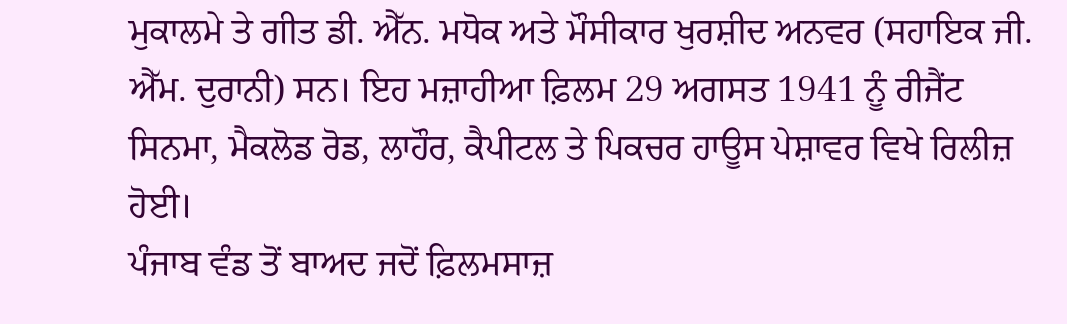ਮੁਕਾਲਮੇ ਤੇ ਗੀਤ ਡੀ. ਐੱਨ. ਮਧੋਕ ਅਤੇ ਮੌਸੀਕਾਰ ਖੁਰਸ਼ੀਦ ਅਨਵਰ (ਸਹਾਇਕ ਜੀ. ਐੱਮ. ਦੁਰਾਨੀ) ਸਨ। ਇਹ ਮਜ਼ਾਹੀਆ ਫ਼ਿਲਮ 29 ਅਗਸਤ 1941 ਨੂੰ ਰੀਜੈਂਟ ਸਿਨਮਾ, ਮੈਕਲੋਡ ਰੋਡ, ਲਾਹੌਰ, ਕੈਪੀਟਲ ਤੇ ਪਿਕਚਰ ਹਾਊਸ ਪੇਸ਼ਾਵਰ ਵਿਖੇ ਰਿਲੀਜ਼ ਹੋਈ।
ਪੰਜਾਬ ਵੰਡ ਤੋਂ ਬਾਅਦ ਜਦੋਂ ਫ਼ਿਲਮਸਾਜ਼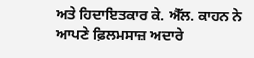ਅਤੇ ਹਿਦਾਇਤਕਾਰ ਕੇ. ਐੱਲ. ਕਾਹਨ ਨੇ ਆਪਣੇ ਫ਼ਿਲਮਸਾਜ਼ ਅਦਾਰੇ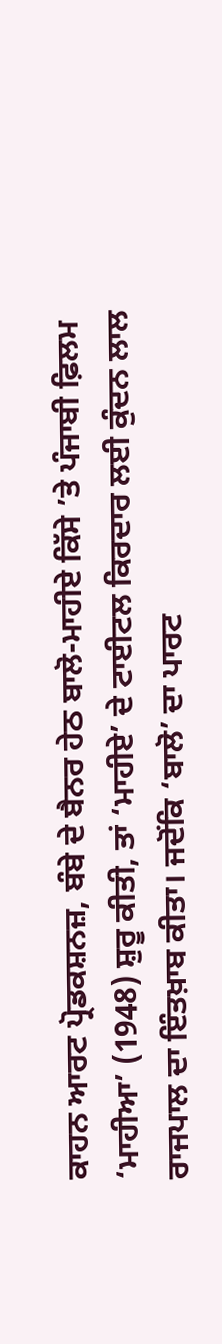ਕਾਹਨ ਆਰਟ ਪ੍ਰੋਡਕਸ਼ਨਜ਼, ਬੰਬੇ ਦੇ ਬੈਨਰ ਹੇਠ ਬਾਲੋ-ਮਾਹੀਏ ਕਿੱਸੇ ’ਤੇ ਪੰਜਾਬੀ ਫ਼ਿਲਮ ‘ਮਾਹੀਆ’ (1948) ਸ਼ੁਰੂ ਕੀਤੀ, ਤਾਂ ‘ਮਾਹੀਏ’ ਦੇ ਟਾਈਟਲ ਕਿਰਦਾਰ ਲਈ ਕੁੰਦਨ ਲਾਲ ਰਾਜਪਾਲ ਦਾ ਇੰਤਖ਼ਾਬ ਕੀਤਾ। ਜਦੋਂਕਿ ‘ਬਾਲੋ’ ਦਾ ਪਾਰਟ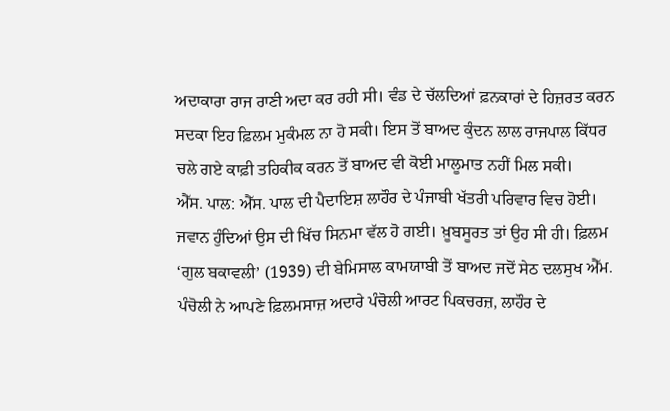ਅਦਾਕਾਰਾ ਰਾਜ ਰਾਣੀ ਅਦਾ ਕਰ ਰਹੀ ਸੀ। ਵੰਡ ਦੇ ਚੱਲਦਿਆਂ ਫ਼ਨਕਾਰਾਂ ਦੇ ਹਿਜ਼ਰਤ ਕਰਨ ਸਦਕਾ ਇਹ ਫ਼ਿਲਮ ਮੁਕੰਮਲ ਨਾ ਹੋ ਸਕੀ। ਇਸ ਤੋਂ ਬਾਅਦ ਕੁੰਦਨ ਲਾਲ ਰਾਜਪਾਲ ਕਿੱਧਰ ਚਲੇ ਗਏ ਕਾਫ਼ੀ ਤਹਿਕੀਕ ਕਰਨ ਤੋਂ ਬਾਅਦ ਵੀ ਕੋਈ ਮਾਲੂਮਾਤ ਨਹੀਂ ਮਿਲ ਸਕੀ।
ਐੱਸ. ਪਾਲ: ਐੱਸ. ਪਾਲ ਦੀ ਪੈਦਾਇਸ਼ ਲਾਹੌਰ ਦੇ ਪੰਜਾਬੀ ਖੱਤਰੀ ਪਰਿਵਾਰ ਵਿਚ ਹੋਈ। ਜਵਾਨ ਹੁੰਦਿਆਂ ਉਸ ਦੀ ਖਿੱਚ ਸਿਨਮਾ ਵੱਲ ਹੋ ਗਈ। ਖ਼ੂਬਸੂਰਤ ਤਾਂ ਉਹ ਸੀ ਹੀ। ਫ਼ਿਲਮ ‘ਗੁਲ ਬਕਾਵਲੀ’ (1939) ਦੀ ਬੇਮਿਸਾਲ ਕਾਮਯਾਬੀ ਤੋਂ ਬਾਅਦ ਜਦੋਂ ਸੇਠ ਦਲਸੁਖ ਐੱਮ. ਪੰਚੋਲੀ ਨੇ ਆਪਣੇ ਫ਼ਿਲਮਸਾਜ਼ ਅਦਾਰੇ ਪੰਚੋਲੀ ਆਰਟ ਪਿਕਚਰਜ਼, ਲਾਹੌਰ ਦੇ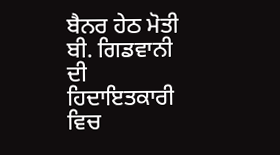ਬੈਨਰ ਹੇਠ ਮੋਤੀ ਬੀ. ਗਿਡਵਾਨੀ ਦੀ ਹਿਦਾਇਤਕਾਰੀ ਵਿਚ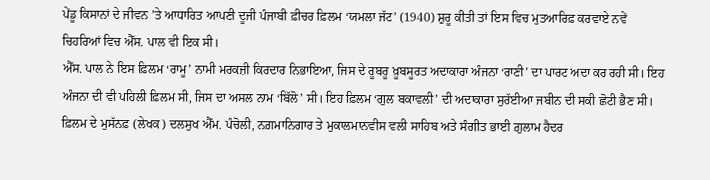ਪੇਂਡੂ ਕਿਸਾਨਾਂ ਦੇ ਜੀਵਨ ’ਤੇ ਆਧਾਰਿਤ ਆਪਣੀ ਦੂਜੀ ਪੰਜਾਬੀ ਫ਼ੀਚਰ ਫ਼ਿਲਮ ‘ਯਮਲਾ ਜੱਟ’ (1940) ਸ਼ੁਰੂ ਕੀਤੀ ਤਾਂ ਇਸ ਵਿਚ ਮੁਤਆਰਿਫ਼ ਕਰਵਾਏ ਨਵੇਂ ਚਿਹਰਿਆਂ ਵਿਚ ਐੱਸ. ਪਾਲ ਵੀ ਇਕ ਸੀ।
ਐੱਸ. ਪਾਲ ਨੇ ਇਸ ਫ਼ਿਲਮ ‘ਰਾਮੂ’ ਨਾਮੀ ਮਰਕਜ਼ੀ ਕਿਰਦਾਰ ਨਿਭਾਇਆ, ਜਿਸ ਦੇ ਰੂਬਰੂ ਖ਼ੂਬਸੂਰਤ ਅਦਾਕਾਰਾ ਅੰਜਨਾ ‘ਰਾਣੀ’ ਦਾ ਪਾਰਟ ਅਦਾ ਕਰ ਰਹੀ ਸੀ। ਇਹ ਅੰਜਨਾ ਦੀ ਵੀ ਪਹਿਲੀ ਫ਼ਿਲਮ ਸੀ, ਜਿਸ ਦਾ ਅਸਲ ਨਾਮ ‘ਬਿੱਲੋ’ ਸੀ। ਇਹ ਫ਼ਿਲਮ ‘ਗੁਲ ਬਕਾਵਲੀ’ ਦੀ ਅਦਾਕਾਰਾ ਸੁਰੱਈਆ ਜਬੀਨ ਦੀ ਸਕੀ ਛੋਟੀ ਭੈਣ ਸੀ। ਫ਼ਿਲਮ ਦੇ ਮੁਸੱਨਫ਼ (ਲੇਖਕ) ਦਲਸੁਖ ਐੱਮ. ਪੰਚੋਲੀ, ਨਗ਼ਮਾਨਿਗਾਰ ਤੇ ਮੁਕਾਲਮਾਨਵੀਸ ਵਲੀ ਸਾਹਿਬ ਅਤੇ ਸੰਗੀਤ ਭਾਈ ਗ਼ੁਲਾਮ ਹੈਦਰ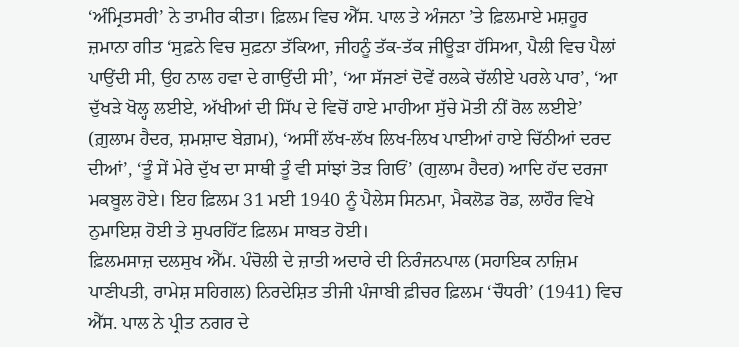‘ਅੰਮ੍ਰਿਤਸਰੀ’ ਨੇ ਤਾਮੀਰ ਕੀਤਾ। ਫ਼ਿਲਮ ਵਿਚ ਐੱਸ. ਪਾਲ ਤੇ ਅੰਜਨਾ ’ਤੇ ਫ਼ਿਲਮਾਏ ਮਸ਼ਹੂਰ ਜ਼ਮਾਨਾ ਗੀਤ ‘ਸੁਫ਼ਨੇ ਵਿਚ ਸੁਫ਼ਨਾ ਤੱਕਿਆ, ਜੀਹਨੂੰ ਤੱਕ-ਤੱਕ ਜੀਊੜਾ ਹੱਸਿਆ, ਪੈਲੀ ਵਿਚ ਪੈਲਾਂ ਪਾਉਂਦੀ ਸੀ, ਉਹ ਨਾਲ ਹਵਾ ਦੇ ਗਾਉਂਦੀ ਸੀ’, ‘ਆ ਸੱਜਣਾਂ ਦੋਵੇਂ ਰਲਕੇ ਚੱਲੀਏ ਪਰਲੇ ਪਾਰ’, ‘ਆ ਦੁੱਖੜੇ ਖੋਲ੍ਹ ਲਈਏ, ਅੱਖੀਆਂ ਦੀ ਸਿੱਪ ਦੇ ਵਿਚੋਂ ਹਾਏ ਮਾਹੀਆ ਸੁੱਚੇ ਮੋਤੀ ਨੀਂ ਰੋਲ ਲਈਏ’ (ਗ਼ੁਲਾਮ ਹੈਦਰ, ਸ਼ਮਸ਼ਾਦ ਬੇਗ਼ਮ), ‘ਅਸੀਂ ਲੱਖ-ਲੱਖ ਲਿਖ-ਲਿਖ ਪਾਈਆਂ ਹਾਏ ਚਿੱਠੀਆਂ ਦਰਦ ਦੀਆਂ’, ‘ਤੂੰ ਸੇਂ ਮੇਰੇ ਦੁੱਖ ਦਾ ਸਾਥੀ ਤੂੰ ਵੀ ਸਾਂਝਾਂ ਤੋੜ ਗਿਓਂ’ (ਗੁਲਾਮ ਹੈਦਰ) ਆਦਿ ਹੱਦ ਦਰਜਾ ਮਕਬੂਲ ਹੋਏ। ਇਹ ਫ਼ਿਲਮ 31 ਮਈ 1940 ਨੂੰ ਪੈਲੇਸ ਸਿਨਮਾ, ਮੈਕਲੋਡ ਰੋਡ, ਲਾਹੌਰ ਵਿਖੇ ਨੁਮਾਇਸ਼ ਹੋਈ ਤੇ ਸੁਪਰਹਿੱਟ ਫ਼ਿਲਮ ਸਾਬਤ ਹੋਈ।
ਫ਼ਿਲਮਸਾਜ਼ ਦਲਸੁਖ ਐੱਮ. ਪੰਚੋਲੀ ਦੇ ਜ਼ਾਤੀ ਅਦਾਰੇ ਦੀ ਨਿਰੰਜਨਪਾਲ (ਸਹਾਇਕ ਨਾਜ਼ਿਮ ਪਾਣੀਪਤੀ, ਰਾਮੇਸ਼ ਸਹਿਗਲ) ਨਿਰਦੇਸ਼ਿਤ ਤੀਜੀ ਪੰਜਾਬੀ ਫ਼ੀਚਰ ਫ਼ਿਲਮ ‘ਚੌਧਰੀ’ (1941) ਵਿਚ ਐੱਸ. ਪਾਲ ਨੇ ਪ੍ਰੀਤ ਨਗਰ ਦੇ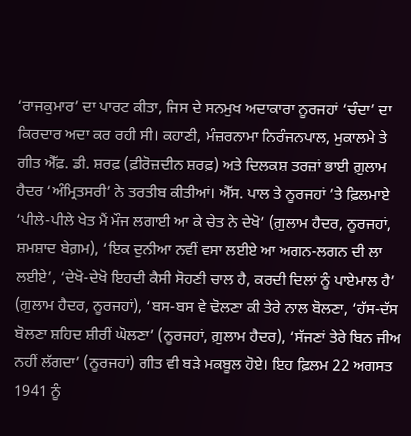‘ਰਾਜਕੁਮਾਰ’ ਦਾ ਪਾਰਟ ਕੀਤਾ, ਜਿਸ ਦੇ ਸਨਮੁਖ ਅਦਾਕਾਰਾ ਨੂਰਜਹਾਂ ‘ਚੰਦਾ’ ਦਾ ਕਿਰਦਾਰ ਅਦਾ ਕਰ ਰਹੀ ਸੀ। ਕਹਾਣੀ, ਮੰਜ਼ਰਨਾਮਾ ਨਿਰੰਜਨਪਾਲ, ਮੁਕਾਲਮੇ ਤੇ ਗੀਤ ਐੱਫ਼. ਡੀ. ਸ਼ਰਫ਼ (ਫ਼ੀਰੋਜ਼ਦੀਨ ਸ਼ਰਫ਼) ਅਤੇ ਦਿਲਕਸ਼ ਤਰਜ਼ਾਂ ਭਾਈ ਗ਼ੁਲਾਮ ਹੈਦਰ ‘ਅੰਮ੍ਰਿਤਸਰੀ’ ਨੇ ਤਰਤੀਬ ਕੀਤੀਆਂ। ਐੱਸ. ਪਾਲ ਤੇ ਨੂਰਜਹਾਂ ’ਤੇ ਫ਼ਿਲਮਾਏ ‘ਪੀਲੇ-ਪੀਲੇ ਖੇਤ ਮੈਂ ਮੌਜ ਲਗਾਈ ਆ ਕੇ ਚੇਤ ਨੇ ਦੇਖੋ’ (ਗ਼ੁਲਾਮ ਹੈਦਰ, ਨੂਰਜਹਾਂ, ਸ਼ਮਸ਼ਾਦ ਬੇਗ਼ਮ), ‘ਇਕ ਦੁਨੀਆ ਨਵੀਂ ਵਸਾ ਲਈਏ ਆ ਅਗਨ-ਲਗਨ ਦੀ ਲਾ ਲਈਏ’, ‘ਦੇਖੋ-ਦੇਖੋ ਇਹਦੀ ਕੈਸੀ ਸੋਹਣੀ ਚਾਲ ਹੈ, ਕਰਦੀ ਦਿਲਾਂ ਨੂੰ ਪਾਏਮਾਲ ਹੈ’ (ਗ਼ੁਲਾਮ ਹੈਦਰ, ਨੂਰਜਹਾਂ), ‘ਬਸ-ਬਸ ਵੇ ਢੋਲਣਾ ਕੀ ਤੇਰੇ ਨਾਲ ਬੋਲਣਾ, ‘ਹੱਸ-ਦੱਸ ਬੋਲਣਾ ਸ਼ਹਿਦ ਸ਼ੀਰੀਂ ਘੋਲਣਾ’ (ਨੂਰਜਹਾਂ, ਗ਼ੁਲਾਮ ਹੈਦਰ), ‘ਸੱਜਣਾਂ ਤੇਰੇ ਬਿਨ ਜੀਅ ਨਹੀਂ ਲੱਗਦਾ’ (ਨੂਰਜਹਾਂ) ਗੀਤ ਵੀ ਬੜੇ ਮਕਬੂਲ ਹੋਏ। ਇਹ ਫ਼ਿਲਮ 22 ਅਗਸਤ 1941 ਨੂੰ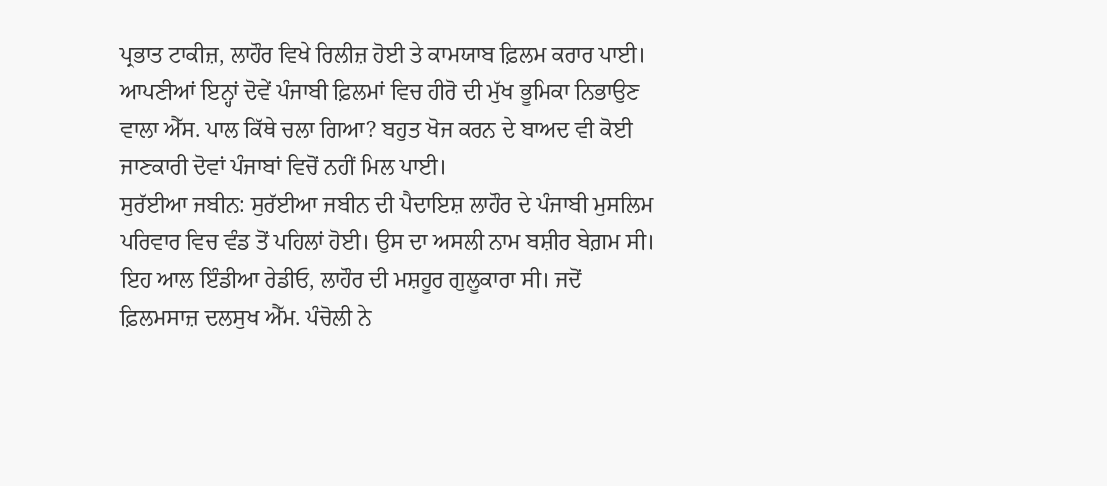ਪ੍ਰਭਾਤ ਟਾਕੀਜ਼, ਲਾਹੌਰ ਵਿਖੇ ਰਿਲੀਜ਼ ਹੋਈ ਤੇ ਕਾਮਯਾਬ ਫ਼ਿਲਮ ਕਰਾਰ ਪਾਈ। ਆਪਣੀਆਂ ਇਨ੍ਹਾਂ ਦੋਵੇਂ ਪੰਜਾਬੀ ਫ਼ਿਲਮਾਂ ਵਿਚ ਹੀਰੋ ਦੀ ਮੁੱਖ ਭੂਮਿਕਾ ਨਿਭਾਉਣ ਵਾਲਾ ਐੱਸ. ਪਾਲ ਕਿੱਥੇ ਚਲਾ ਗਿਆ? ਬਹੁਤ ਖੋਜ ਕਰਨ ਦੇ ਬਾਅਦ ਵੀ ਕੋਈ ਜਾਣਕਾਰੀ ਦੋਵਾਂ ਪੰਜਾਬਾਂ ਵਿਚੋਂ ਨਹੀਂ ਮਿਲ ਪਾਈ।
ਸੁਰੱਈਆ ਜਬੀਨ: ਸੁਰੱਈਆ ਜਬੀਨ ਦੀ ਪੈਦਾਇਸ਼ ਲਾਹੌਰ ਦੇ ਪੰਜਾਬੀ ਮੁਸਲਿਮ ਪਰਿਵਾਰ ਵਿਚ ਵੰਡ ਤੋਂ ਪਹਿਲਾਂ ਹੋਈ। ਉਸ ਦਾ ਅਸਲੀ ਨਾਮ ਬਸ਼ੀਰ ਬੇਗ਼ਮ ਸੀ। ਇਹ ਆਲ ਇੰਡੀਆ ਰੇਡੀਓ, ਲਾਹੌਰ ਦੀ ਮਸ਼ਹੂਰ ਗੁਲੂਕਾਰਾ ਸੀ। ਜਦੋਂ ਫ਼ਿਲਮਸਾਜ਼ ਦਲਸੁਖ ਐੱਮ. ਪੰਚੋਲੀ ਨੇ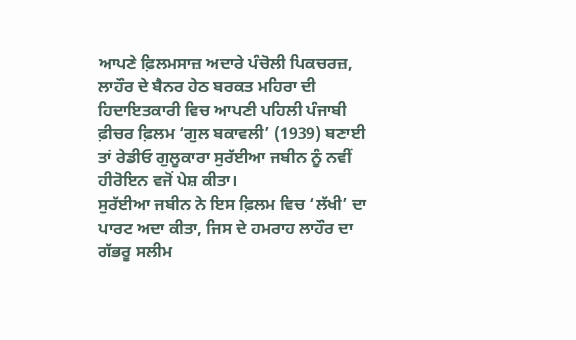ਆਪਣੇ ਫ਼ਿਲਮਸਾਜ਼ ਅਦਾਰੇ ਪੰਚੋਲੀ ਪਿਕਚਰਜ਼, ਲਾਹੌਰ ਦੇ ਬੈਨਰ ਹੇਠ ਬਰਕਤ ਮਹਿਰਾ ਦੀ ਹਿਦਾਇਤਕਾਰੀ ਵਿਚ ਆਪਣੀ ਪਹਿਲੀ ਪੰਜਾਬੀ ਫ਼ੀਚਰ ਫ਼ਿਲਮ ‘ਗੁਲ ਬਕਾਵਲੀ’ (1939) ਬਣਾਈ ਤਾਂ ਰੇਡੀਓ ਗੁਲੂਕਾਰਾ ਸੁਰੱਈਆ ਜਬੀਨ ਨੂੰ ਨਵੀਂ ਹੀਰੋਇਨ ਵਜੋਂ ਪੇਸ਼ ਕੀਤਾ।
ਸੁਰੱਈਆ ਜਬੀਨ ਨੇ ਇਸ ਫ਼ਿਲਮ ਵਿਚ ‘ਲੱਖੀ’ ਦਾ ਪਾਰਟ ਅਦਾ ਕੀਤਾ, ਜਿਸ ਦੇ ਹਮਰਾਹ ਲਾਹੌਰ ਦਾ ਗੱਭਰੂ ਸਲੀਮ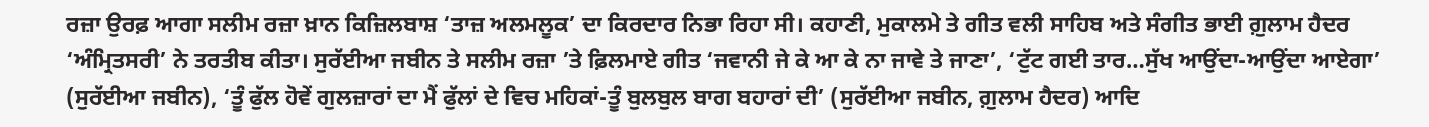ਰਜ਼ਾ ਉਰਫ਼ ਆਗਾ ਸਲੀਮ ਰਜ਼ਾ ਖ਼ਾਨ ਕਿਜ਼ਿਲਬਾਸ਼ ‘ਤਾਜ਼ ਅਲਮਲੂਕ’ ਦਾ ਕਿਰਦਾਰ ਨਿਭਾ ਰਿਹਾ ਸੀ। ਕਹਾਣੀ, ਮੁਕਾਲਮੇ ਤੇ ਗੀਤ ਵਲੀ ਸਾਹਿਬ ਅਤੇ ਸੰਗੀਤ ਭਾਈ ਗ਼ੁਲਾਮ ਹੈਦਰ ‘ਅੰਮ੍ਰਿਤਸਰੀ’ ਨੇ ਤਰਤੀਬ ਕੀਤਾ। ਸੁਰੱਈਆ ਜਬੀਨ ਤੇ ਸਲੀਮ ਰਜ਼ਾ ’ਤੇ ਫ਼ਿਲਮਾਏ ਗੀਤ ‘ਜਵਾਨੀ ਜੇ ਕੇ ਆ ਕੇ ਨਾ ਜਾਵੇ ਤੇ ਜਾਣਾ’, ‘ਟੁੱਟ ਗਈ ਤਾਰ…ਸੁੱਖ ਆਉਂਦਾ-ਆਉਂਦਾ ਆਏਗਾ’ (ਸੁਰੱਈਆ ਜਬੀਨ), ‘ਤੂੰ ਫੁੱਲ ਹੋਵੇਂ ਗੁਲਜ਼ਾਰਾਂ ਦਾ ਮੈਂ ਫੁੱਲਾਂ ਦੇ ਵਿਚ ਮਹਿਕਾਂ-ਤੂੰ ਬੁਲਬੁਲ ਬਾਗ ਬਹਾਰਾਂ ਦੀ’ (ਸੁਰੱਈਆ ਜਬੀਨ, ਗ਼ੁਲਾਮ ਹੈਦਰ) ਆਦਿ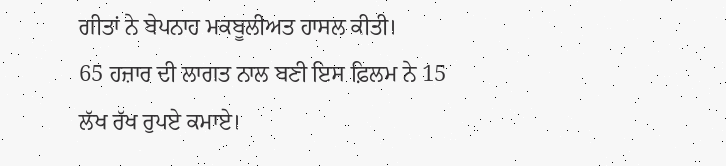ਗੀਤਾਂ ਨੇ ਬੇਪਨਾਹ ਮਕਬੂਲੀਅਤ ਹਾਸਲ ਕੀਤੀ।
65 ਹਜ਼ਾਰ ਦੀ ਲਾਗਤ ਨਾਲ ਬਣੀ ਇਸ ਫ਼ਿਲਮ ਨੇ 15 ਲੱਖ ਰੱਖ ਰੁਪਏ ਕਮਾਏ।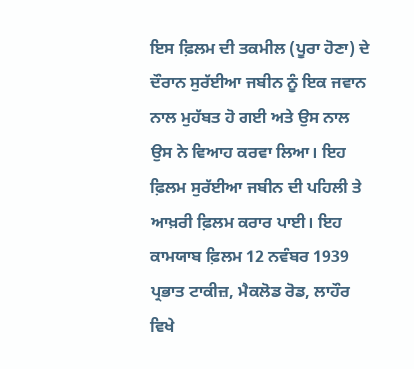ਇਸ ਫ਼ਿਲਮ ਦੀ ਤਕਮੀਲ (ਪੂਰਾ ਹੋਣਾ) ਦੇ ਦੌਰਾਨ ਸੁਰੱਈਆ ਜਬੀਨ ਨੂੰ ਇਕ ਜਵਾਨ ਨਾਲ ਮੁਹੱਬਤ ਹੋ ਗਈ ਅਤੇ ਉਸ ਨਾਲ ਉਸ ਨੇ ਵਿਆਹ ਕਰਵਾ ਲਿਆ। ਇਹ ਫ਼ਿਲਮ ਸੁਰੱਈਆ ਜਬੀਨ ਦੀ ਪਹਿਲੀ ਤੇ ਆਖ਼ਰੀ ਫ਼ਿਲਮ ਕਰਾਰ ਪਾਈ। ਇਹ ਕਾਮਯਾਬ ਫ਼ਿਲਮ 12 ਨਵੰਬਰ 1939 ਪ੍ਰਭਾਤ ਟਾਕੀਜ਼, ਮੈਕਲੋਡ ਰੋਡ, ਲਾਹੌਰ ਵਿਖੇ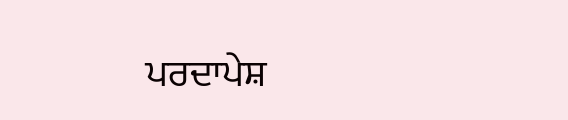ਪਰਦਾਪੇਸ਼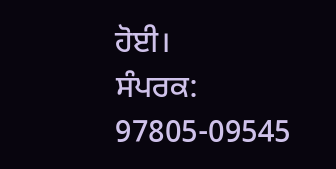ਹੋਈ।
ਸੰਪਰਕ: 97805-09545